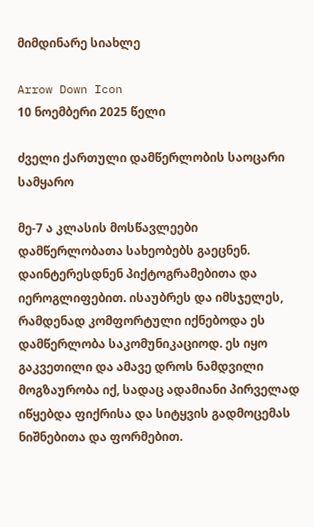მიმდინარე სიახლე

Arrow Down Icon
10 ნოემბერი 2025 წელი

ძველი ქართული დამწერლობის საოცარი სამყარო

მე-7 ა კლასის მოსწავლეები დამწერლობათა სახეობებს გაეცნენ. დაინტერესდნენ პიქტოგრამებითა და იეროგლიფებით. ისაუბრეს და იმსჯელეს, რამდენად კომფორტული იქნებოდა ეს დამწერლობა საკომუნიკაციოდ. ეს იყო გაკვეთილი და ამავე დროს ნამდვილი მოგზაურობა იქ, სადაც ადამიანი პირველად იწყებდა ფიქრისა და სიტყვის გადმოცემას ნიშნებითა და ფორმებით.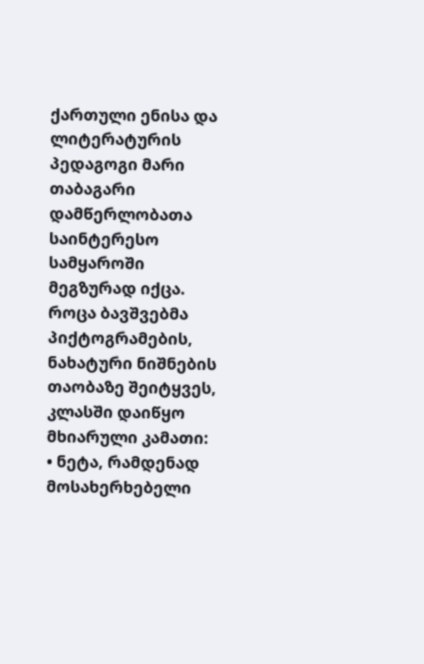ქართული ენისა და ლიტერატურის პედაგოგი მარი თაბაგარი დამწერლობათა საინტერესო სამყაროში მეგზურად იქცა. როცა ბავშვებმა პიქტოგრამების, ნახატური ნიშნების თაობაზე შეიტყვეს, კლასში დაიწყო მხიარული კამათი:
• ნეტა, რამდენად მოსახერხებელი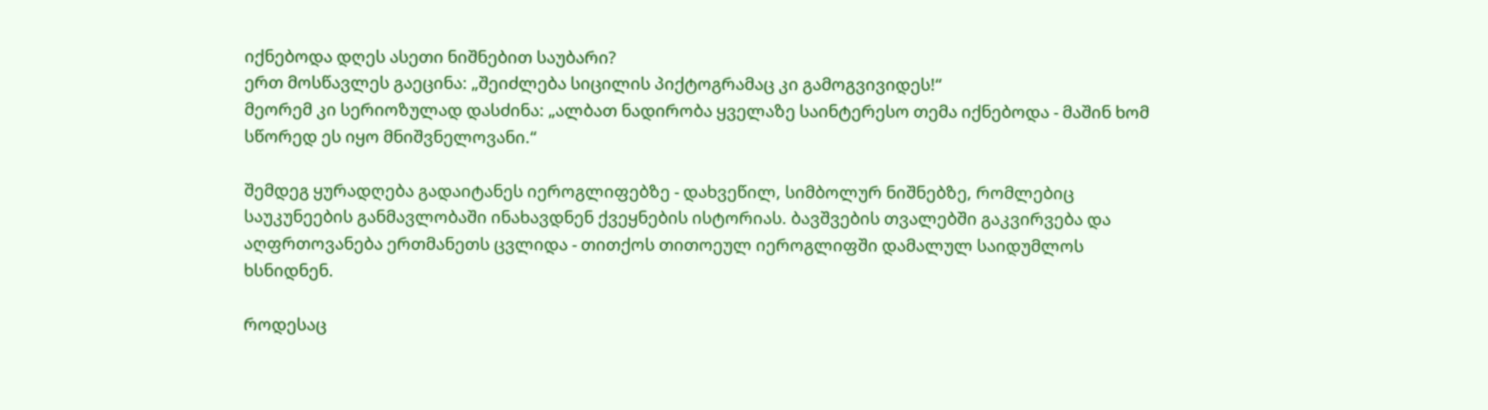იქნებოდა დღეს ასეთი ნიშნებით საუბარი?
ერთ მოსწავლეს გაეცინა: „შეიძლება სიცილის პიქტოგრამაც კი გამოგვივიდეს!“
მეორემ კი სერიოზულად დასძინა: „ალბათ ნადირობა ყველაზე საინტერესო თემა იქნებოდა - მაშინ ხომ სწორედ ეს იყო მნიშვნელოვანი.“

შემდეგ ყურადღება გადაიტანეს იეროგლიფებზე - დახვეწილ, სიმბოლურ ნიშნებზე, რომლებიც საუკუნეების განმავლობაში ინახავდნენ ქვეყნების ისტორიას. ბავშვების თვალებში გაკვირვება და აღფრთოვანება ერთმანეთს ცვლიდა - თითქოს თითოეულ იეროგლიფში დამალულ საიდუმლოს ხსნიდნენ.

როდესაც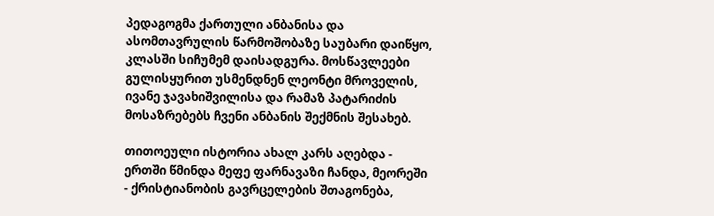პედაგოგმა ქართული ანბანისა და ასომთავრულის წარმოშობაზე საუბარი დაიწყო, კლასში სიჩუმემ დაისადგურა. მოსწავლეები გულისყურით უსმენდნენ ლეონტი მროველის, ივანე ჯავახიშვილისა და რამაზ პატარიძის მოსაზრებებს ჩვენი ანბანის შექმნის შესახებ.

თითოეული ისტორია ახალ კარს აღებდა - ერთში წმინდა მეფე ფარნავაზი ჩანდა, მეორეში - ქრისტიანობის გავრცელების შთაგონება,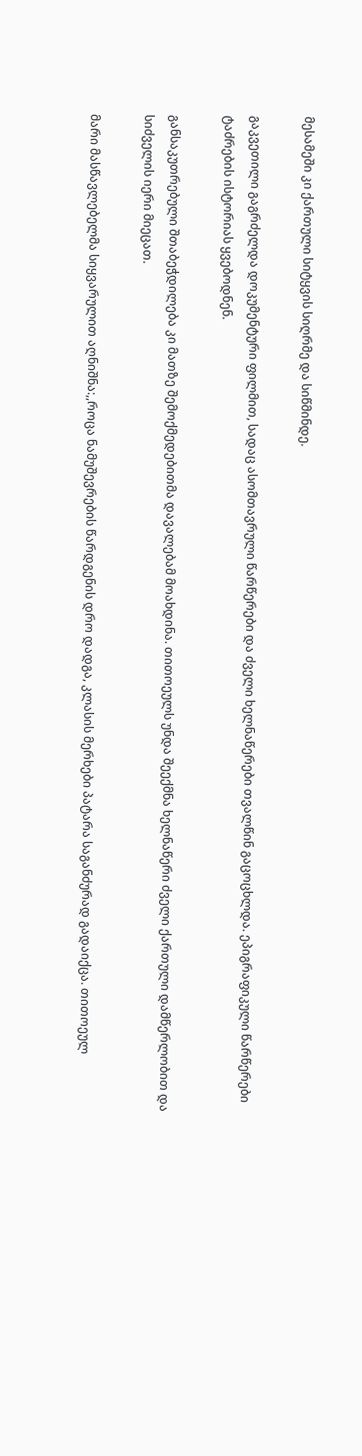მესამეში კი ქართული სიტყვის სიღრმე და სიწმინდე.

გაკვეთილი გაგრძელდა დოკუმენტური ფილმით, სადაც ასომთავრული წარწერები და ძველი ხელნაწერები თვალწინ გაცოცხლდა. ეპიგრაფიკული წარწერები ტაძრების ისტორიას ყვებოდნენ.

განსაკუთრებული შთაბეჭდილება კი მათზე შემოქმედებითმა დავალებამ მოახდინა. თითოეულს უნდა შეექმნა ხელნაწერი ძველი ქართული დამწერლობით და სიძველის იერი მიეცათ.

მარი მასწავლებელმა სიყვარულით აღნიშნა:,,როცა ნამუშევრების წარდგენის დრო დადგა, კლასის მერხები პატარა საგანძურად გადაიქცა. თითოეულ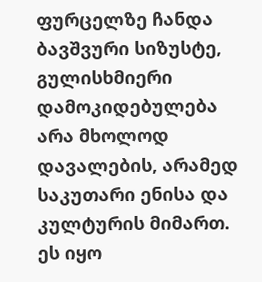ფურცელზე ჩანდა ბავშვური სიზუსტე, გულისხმიერი დამოკიდებულება არა მხოლოდ დავალების, არამედ საკუთარი ენისა და კულტურის მიმართ. ეს იყო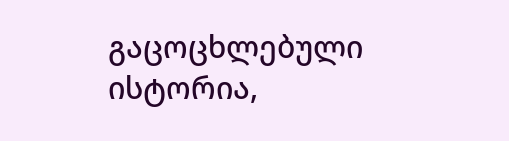გაცოცხლებული ისტორია,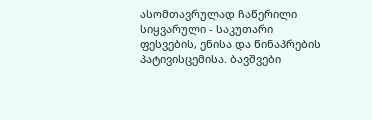ასომთავრულად ჩაწერილი სიყვარული - საკუთარი ფესვების, ენისა და წინაპრების პატივისცემისა. ბავშვები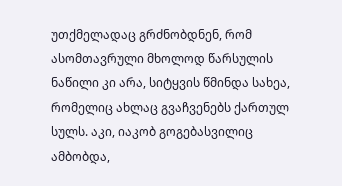უთქმელადაც გრძნობდნენ, რომ ასომთავრული მხოლოდ წარსულის ნაწილი კი არა, სიტყვის წმინდა სახეა, რომელიც ახლაც გვაჩვენებს ქართულ სულს. აკი, იაკობ გოგებასვილიც ამბობდა,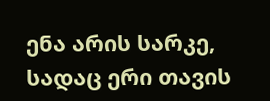ენა არის სარკე, სადაც ერი თავის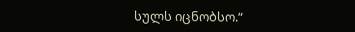სულს იცნობსო.“